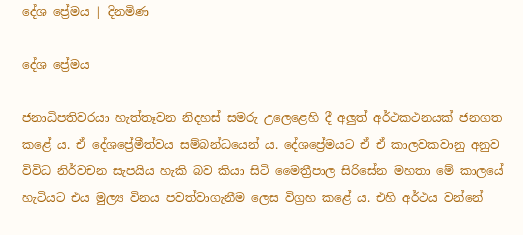දේශ ප්‍රේමය | දිනමිණ

දේශ ප්‍රේමය

ජනාධිපතිවරයා හැත්තෑවන නිදහස් සමරු උලෙළෙහි දී අලුත් අර්ථකථනයක් ජනගත කළේ ය. ඒ දේශප්‍රේමීත්වය සම්බන්ධයෙන් ය. දේශප්‍රේමයට ඒ ඒ කාලවකවානු අනුව විවිධ නිර්වචන සැපයිය හැකි බව කියා සිටි මෛත්‍රීපාල සිරිසේන මහතා මේ කාලයේ හැටියට එය මුල්‍ය විනය පවත්වාගැනීම ලෙස විග්‍රහ කළේ ය. එහි අර්ථය වන්නේ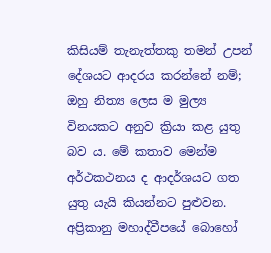කිසියම් තැනැත්තකු තමන් උපන් දේශයට ආදරය කරන්නේ නම්; ඔහු නිත්‍ය ලෙස ම මුල්‍ය විනයකට අනුව ක්‍රියා කළ යුතු බව ය. මේ කතාව මෙන්ම අර්ථකථනය ද ආදර්ශයට ගත යුතු යැයි කියන්නට පුළුවන. අප්‍රිකානු මහාද්වීපයේ බොහෝ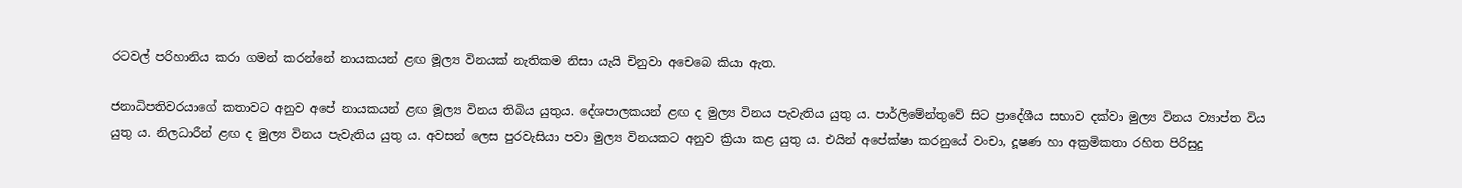රටවල් පරිහානිය කරා ගමන් කරන්නේ නායකයන් ළඟ මූල්‍ය විනයක් නැතිකම නිසා යැයි චිනුවා අචෙබෙ කියා ඇත.

ජනාධිපතිවරයාගේ කතාවට අනුව අපේ නායකයන් ළඟ මූල්‍ය විනය තිබිය යුතුය. දේශපාලකයන් ළඟ ද මුල්‍ය විනය පැවැතිය යුතු ය. පාර්ලිමේන්තුවේ සිට ප්‍රාදේශීය සභාව දක්වා මුල්‍ය විනය ව්‍යාප්ත විය යුතු ය. නිලධාරීන් ළඟ ද මුල්‍ය විනය පැවැතිය යුතු ය. අවසන් ලෙස පුරවැසියා පවා මුල්‍ය විනයකට අනුව ක්‍රියා කළ යුතු ය. එයින් අපේක්ෂා කරනුයේ වංචා, දූෂණ හා අක්‍රමිකතා රහිත පිරිසුදු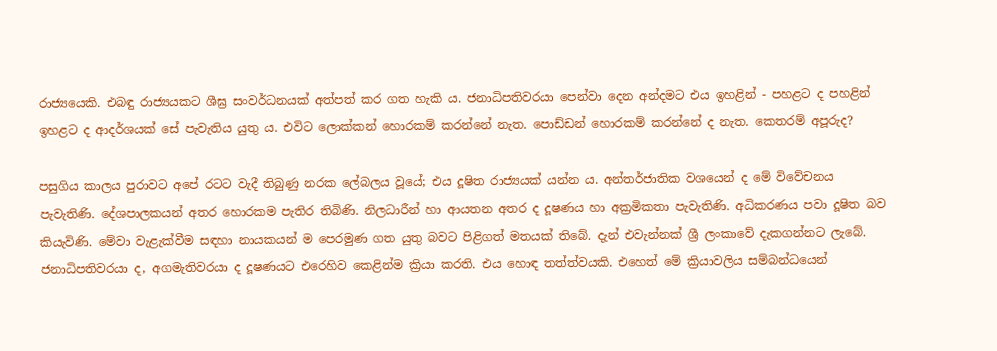රාජ්‍යයෙකි. එබඳු රාජ්‍යයකට ශීඝ්‍ර සංවර්ධනයක් අත්පත් කර ගත හැකි ය. ජනාධිපතිවරයා පෙන්වා දෙන අන්දමට එය ඉහළින් - පහළට ද පහළින් ඉහළට ද ආදර්ශයක් සේ පැවැතිය යුතු ය. එවිට ලොක්කන් හොරකම් කරන්නේ නැත. පොඩ්ඩන් හොරකම් කරන්නේ ද නැත. කෙතරම් අපූරුද?

පසුගිය කාලය පුරාවට අපේ රටට වැදී තිබුණු නරක ලේබලය වූයේ; එය දූෂිත රාජ්‍යයක් යන්න ය. අන්තර්ජාතික වශයෙන් ද මේ විවේචනය පැවැතිණි. දේශපාලකයන් අතර හොරකම පැතිර තිබිණි. නිලධාරීන් හා ආයතන අතර ද දූෂණය හා අක්‍රමිකතා පැවැතිණි. අධිකරණය පවා දූෂිත බව කියැවිණි. මේවා වැළැක්වීම සඳහා නායකයන් ම පෙරමුණ ගත යුතු බවට පිළිගත් මතයක් තිබේ. දැන් එවැන්නක් ශ්‍රී ලංකාවේ දැකගන්නට ලැබේ. ජනාධිපතිවරයා ද, අගමැතිවරයා ද දූෂණයට එරෙහිව කෙළින්ම ක්‍රියා කරති. එය හොඳ තත්ත්වයකි. එහෙත් මේ ක්‍රියාවලිය සම්බන්ධයෙන්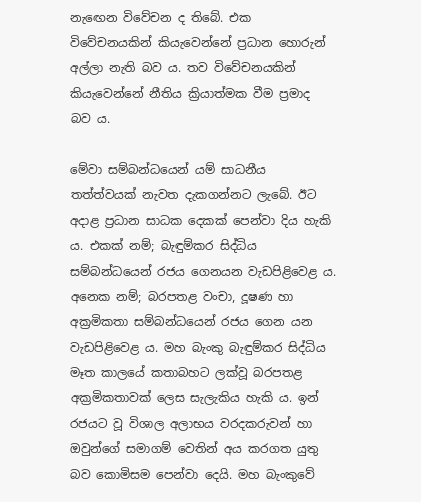නැඟෙන විවේචන ද තිබේ. එක විවේචනයකින් කියැවෙන්නේ ප්‍රධාන හොරුන් අල්ලා නැති බව ය. තව විවේචනයකින් කියැවෙන්නේ නීතිය ක්‍රියාත්මක වීම ප්‍රමාද බව ය.

මේවා සම්බන්ධයෙන් යම් සාධනීය තත්ත්වයක් නැවත දැකගන්නට ලැබේ. ඊට අදාළ ප්‍රධාන සාධක දෙකක් පෙන්වා දිය හැකි ය. එකක් නම්; බැඳුම්කර සිද්ධිය සම්බන්ධයෙන් රජය ගෙනයන වැඩපිළිවෙළ ය. අනෙක නම්; බරපතළ වංචා, දූෂණ හා අක්‍රමිකතා සම්බන්ධයෙන් රජය ගෙන යන වැඩපිළිවෙළ ය. මහ බැංකු බැඳුම්කර සිද්ධිය මෑත කාලයේ කතාබහට ලක්වූ බරපතළ අක්‍රමිකතාවක් ලෙස සැලැකිය හැකි ය. ඉන් රජයට වූ විශාල අලාභය වරදකරුවන් හා ඔවුන්ගේ සමාගම් වෙතින් අය කරගත යුතු බව කොමිසම පෙන්වා දෙයි. මහ බැංකුවේ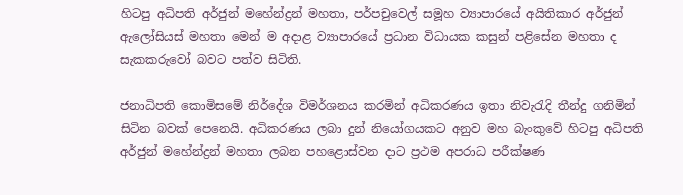හිටපු අධිපති අර්ජුන් මහේන්ද්‍රන් මහතා, පර්පචුවෙල් සමූහ ව්‍යාපාරයේ අයිතිකාර අර්ජුන් ඇලෝසියස් මහතා මෙන් ම අදාළ ව්‍යාපාරයේ ප්‍රධාන විධායක කසුන් පළිසේන මහතා ද සැකකරුවෝ බවට පත්ව සිටිති.

ජනාධිපති කොමිසමේ නිර්දේශ විමර්ශනය කරමින් අධිකරණය ඉතා නිවැරැදි තීන්දු ගනිමින් සිටින බවක් පෙනෙයි. අධිකරණය ලබා දුන් නියෝගයකට අනුව මහ බැංකුවේ හිටපු අධිපති අර්ජුන් මහේන්ද්‍රන් මහතා ලබන පහළොස්වන දාට ප්‍රථම අපරාධ පරීක්ෂණ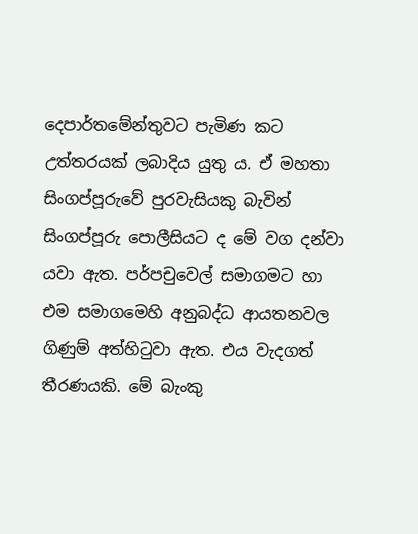දෙපාර්තමේන්තුවට පැමිණ කට උත්තරයක් ලබාදිය යුතු ය. ඒ මහතා සිංගප්පූරුවේ පුරවැසියකු බැවින් සිංගප්පූරු පොලීසියට ද මේ වග දන්වා යවා ඇත. පර්පචුවෙල් සමාගමට හා එම සමාගමෙහි අනුබද්ධ ආයතනවල ගිණුම් අත්හිටුවා ඇත. එය වැදගත් තීරණයකි. මේ බැංකු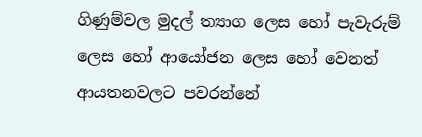ගිණුම්වල මුදල් ත්‍යාග ලෙස හෝ පැවැරුම් ලෙස හෝ ආයෝජන ලෙස හෝ වෙනත් ආයතනවලට පවරන්නේ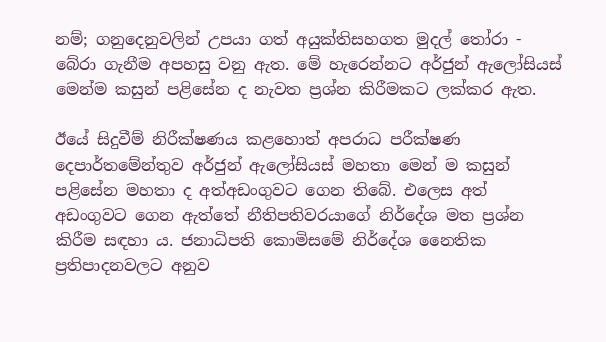නම්; ගනුදෙනුවලින් උපයා ගත් අයුක්තිසහගත මුදල් තෝරා - බේරා ගැනීම අපහසු වනු ඇත. මේ හැරෙන්නට අර්ජුන් ඇලෝසියස් මෙන්ම කසුන් පළිසේන ද නැවත ප්‍රශ්න කිරීමකට ලක්කර ඇත.

ඊයේ සිදුවීම් නිරීක්ෂණය කළහොත් අපරාධ පරීක්ෂණ දෙපාර්තමේන්තුව අර්ජුන් ඇලෝසියස් මහතා මෙන් ම කසුන් පළිසේන මහතා ද අත්අඩංගුවට ගෙන තිබේ. එලෙස අත් අඩංගුවට ගෙන ඇත්තේ නීතිපතිවරයාගේ නිර්දේශ මත ප්‍රශ්න කිරීම සඳහා ය. ජනාධිපති කොමිසමේ නිර්දේශ නෛතික ප්‍රතිපාදනවලට අනුව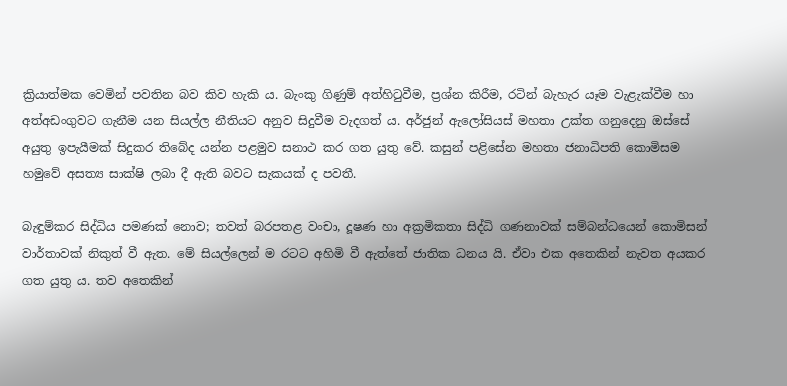ක්‍රියාත්මක වෙමින් පවතින බව කිව හැකි ය. බැංකු ගිණුම් අත්හිටුවීම, ප්‍රශ්න කිරීම, රටින් බැහැර යෑම වැළැක්වීම හා අත්අඩංගුවට ගැනීම යන සියල්ල නීතියට අනුව සිදුවීම වැදගත් ය. අර්ජුන් ඇලෝසියස් මහතා උක්ත ගනුදෙනු ඔස්සේ අයුතු ඉපැයීමක් සිදුකර තිබේද යන්න පළමුව සනාථ කර ගත යුතු වේ. කසුන් පළිසේන මහතා ජනාධිපති කොමිසම හමුවේ අසත්‍ය සාක්ෂි ලබා දී ඇති බවට සැකයක් ද පවතී.

බැඳුම්කර සිද්ධිය පමණක් නොව; තවත් බරපතළ වංචා, දූෂණ හා අක්‍රමිකතා සිද්ධි ගණනාවක් සම්බන්ධයෙන් කොමිසන් වාර්තාවක් නිකුත් වී ඇත. මේ සියල්ලෙන් ම රටට අහිමි වී ඇත්තේ ජාතික ධනය යි. ඒවා එක අතෙකින් නැවත අයකර ගත යුතු ය. තව අතෙකින්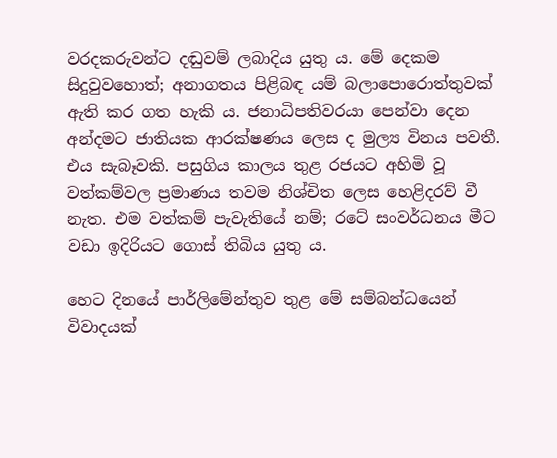වරදකරුවන්ට දඬුවම් ලබාදිය යුතු ය. මේ දෙකම සිදුවුවහොත්; අනාගතය පිළිබඳ යම් බලාපොරොත්තුවක් ඇති කර ගත හැකි ය. ජනාධිපතිවරයා පෙන්වා දෙන අන්දමට ජාතියක ආරක්ෂණය ලෙස ද මුල්‍ය විනය පවතී. එය සැබෑවකි. පසුගිය කාලය තුළ රජයට අහිමි වූ වත්කම්වල ප්‍රමාණය තවම නිශ්චිත ලෙස හෙළිදරව් වී නැත. එම වත්කම් පැවැතියේ නම්; රටේ සංවර්ධනය මීට වඩා ඉදිරියට ගොස් තිබිය යුතු ය.

හෙට දිනයේ පාර්ලිමේන්තුව තුළ මේ සම්බන්ධයෙන් විවාදයක්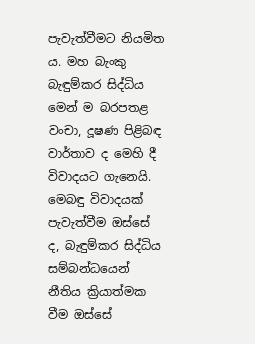පැවැත්වීමට නියමිත ය. මහ බැංකු බැඳුම්කර සිද්ධිය මෙන් ම බරපතළ වංචා, දූෂණ පිළිබඳ වාර්තාව ද මෙහි දී විවාදයට ගැනෙයි. මෙබඳු විවාදයක් පැවැත්වීම ඔස්සේ ද, බැඳුම්කර සිද්ධිය සම්බන්ධයෙන් නීතිය ක්‍රියාත්මක වීම ඔස්සේ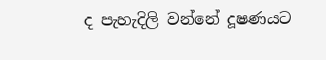ද පැහැදිලි වන්නේ දූෂණයට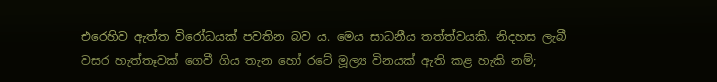එරෙහිව ඇත්ත විරෝධයක් පවතින බව ය. මෙය සාධනීය තත්ත්වයකි. නිදහස ලැබී වසර හැත්තෑවක් ගෙවී ගිය තැන හෝ රටේ මූල්‍ය විනයක් ඇති කළ හැකි නම්;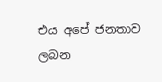එය අපේ ජනතාව ලබන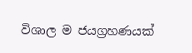විශාල ම ජයග්‍රහණයක්‍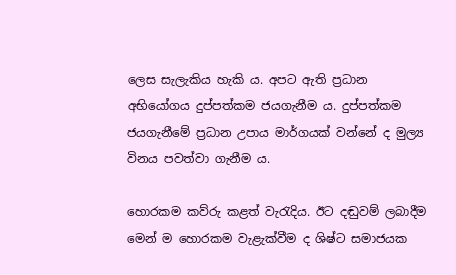ලෙස සැලැකිය හැකි ය. අපට ඇති ප්‍රධාන අභියෝගය දුප්පත්කම ජයගැනීම ය. දුප්පත්කම ජයගැනීමේ ප්‍රධාන උපාය මාර්ගයක් වන්නේ ද මුල්‍ය විනය පවත්වා ගැනීම ය.

හොරකම කව්රු කළත් වැරැදිය. ඊට දඬුවම් ලබාදීම මෙන් ම හොරකම වැළැක්වීම ද ශිෂ්ට සමාජයක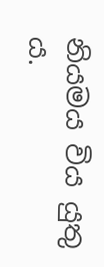නියමය විය යුතු ය.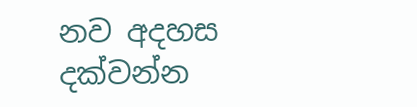නව අදහස දක්වන්න